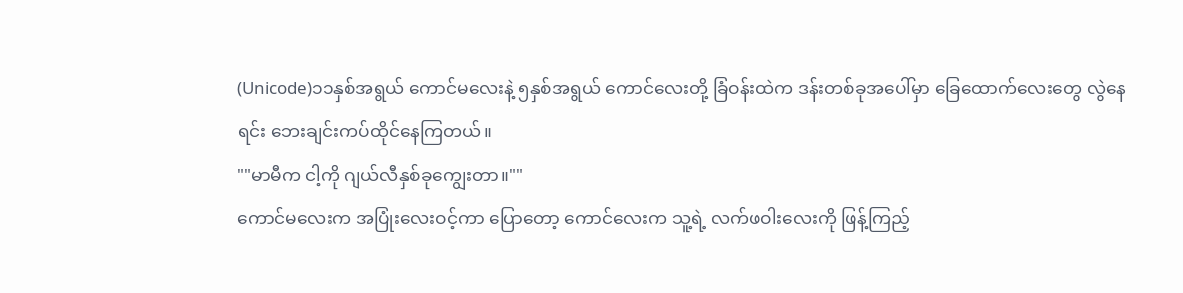(Unicode)၁၁နှစ်အရွယ် ကောင်မလေးနဲ့ ၅နှစ်အရွယ် ကောင်လေးတို့ ခြံဝန်းထဲက ဒန်းတစ်ခုအပေါ်မှာ ခြေထောက်လေးတွေ လွဲနေရင်း ဘေးချင်းကပ်ထိုင်နေကြတယ်။
""မာမီက ငါ့ကို ဂျယ်လီနှစ်ခုကျွေးတာ။""
ကောင်မလေးက အပြုံးလေးဝင့်ကာ ပြောတော့ ကောင်လေးက သူ့ရဲ့ လက်ဖဝါးလေးကို ဖြန့်ကြည့်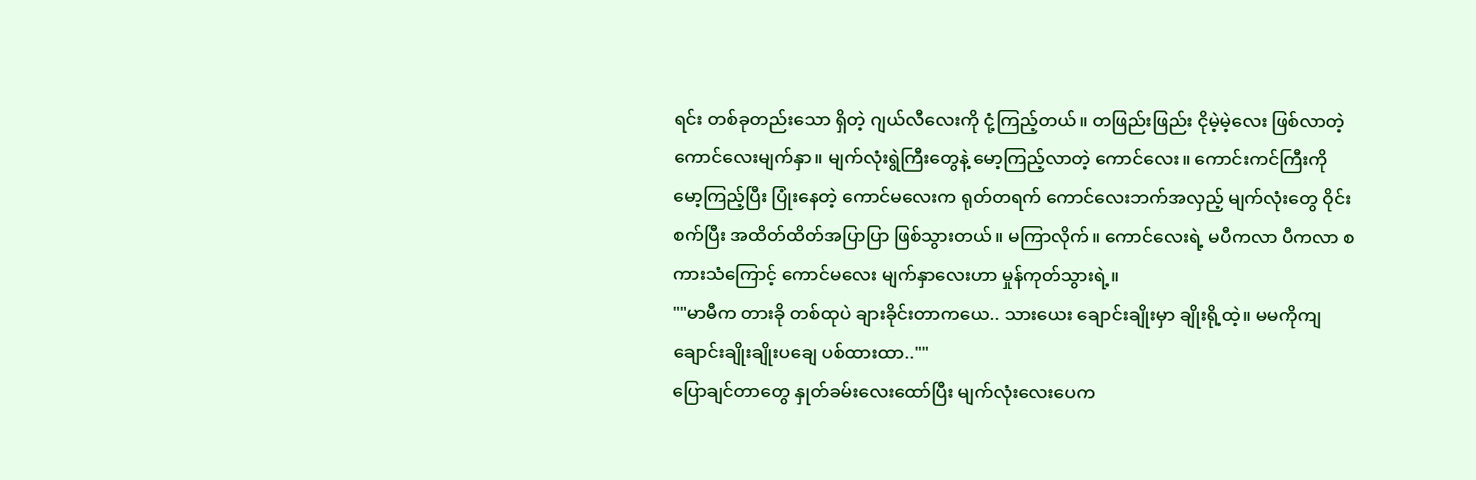ရင်း တစ်ခုတည်းသော ရှိတဲ့ ဂျယ်လီလေးကို ငုံ့ကြည့်တယ်။ တဖြည်းဖြည်း ငိုမဲ့မဲ့လေး ဖြစ်လာတဲ့ ကောင်လေးမျက်နှာ။ မျက်လုံးရွဲကြီးတွေနဲ့ မော့ကြည့်လာတဲ့ ကောင်လေး။ ကောင်းကင်ကြီးကို မော့ကြည့်ပြီး ပြုံးနေတဲ့ ကောင်မလေးက ရုတ်တရက် ကောင်လေးဘက်အလှည့် မျက်လုံးတွေ ဝိုင်းစက်ပြီး အထိတ်ထိတ်အပြာပြာ ဖြစ်သွားတယ်။ မကြာလိုက်။ ကောင်လေးရဲ့ မပီကလာ ပီကလာ စကားသံကြောင့် ကောင်မလေး မျက်နှာလေးဟာ မှုန်ကုတ်သွားရဲ့။
""မာမီက တားခို တစ်ထုပဲ ချားခိုင်းတာကယေ.. သားယေး ချောင်းချိုးမှာ ချိုးရို့ထဲ့။ မမကိုကျ ချောင်းချိုးချိုးပချေ ပစ်ထားထာ..""
ပြောချင်တာတွေ နှုတ်ခမ်းလေးထော်ပြီး မျက်လုံးလေးပေက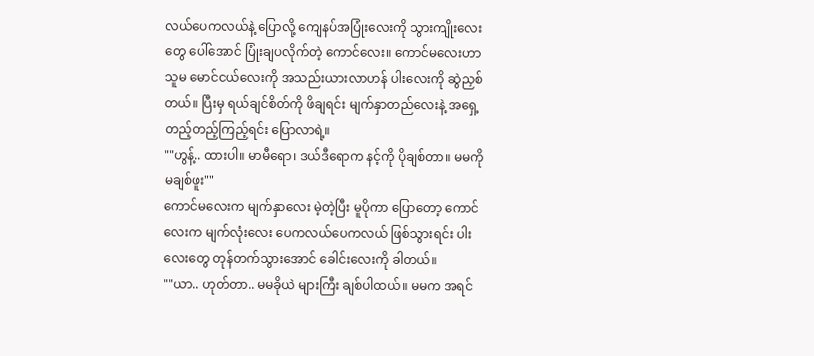လယ်ပေကလယ်နဲ့ ပြောလို့ ကျေနပ်အပြုံးလေးကို သွားကျိုးလေးတွေ ပေါ်အောင် ပြုံးချပလိုက်တဲ့ ကောင်လေး။ ကောင်မလေးဟာ သူမ မောင်ငယ်လေးကို အသည်းယားလာဟန် ပါးလေးကို ဆွဲညှစ်တယ်။ ပြီးမှ ရယ်ချင်စိတ်ကို ဖိချရင်း မျက်နှာတည်လေးနဲ့ အရှေ့တည့်တည့်ကြည့်ရင်း ပြောလာရဲ့။
""ဟွန့်.. ထားပါ။ မာမီရော၊ ဒယ်ဒီရောက နင့်ကို ပိုချစ်တာ။ မမကို မချစ်ဖူး""
ကောင်မလေးက မျက်နှာလေး မဲ့တဲ့ပြီး မူပိုကာ ပြောတော့ ကောင်လေးက မျက်လုံးလေး ပေကလယ်ပေကလယ် ဖြစ်သွားရင်း ပါးလေးတွေ တုန်တက်သွားအောင် ခေါင်းလေးကို ခါတယ်။
""ယာ.. ဟုတ်တာ.. မမခိုယဲ များကြီး ချစ်ပါထယ်။ မမက အရင်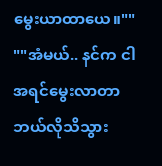မွေးယာထာယေ။""
""အံမယ်.. နင်က ငါအရင်မွေးလာတာ ဘယ်လိုသိသွား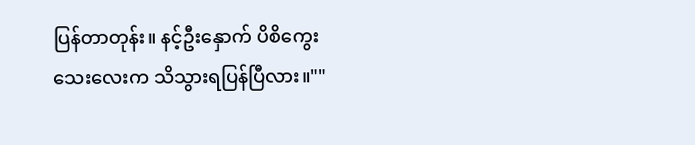ပြန်တာတုန်း။ နင့်ဦးနှောက် ပိစိကွေးသေးလေးက သိသွားရပြန်ပြီလား။""